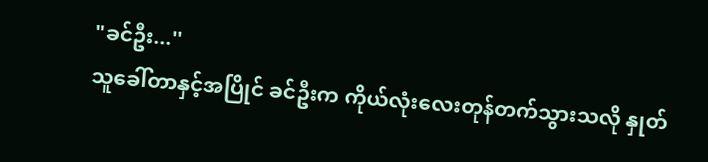"ခင်ဦး...''
သူခေါ်တာနှင့်အပြိုင် ခင်ဦးက ကိုယ်လုံးလေးတုန်တက်သွားသလို နှုတ်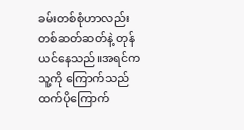ခမ်းတစ်စုံဟာလည်းတစ်ဆတ်ဆတ်နဲ့ တုန်ယင်နေသည်။အရင်က သူ့ကို ကြောက်သည်ထက်ပိုကြောက်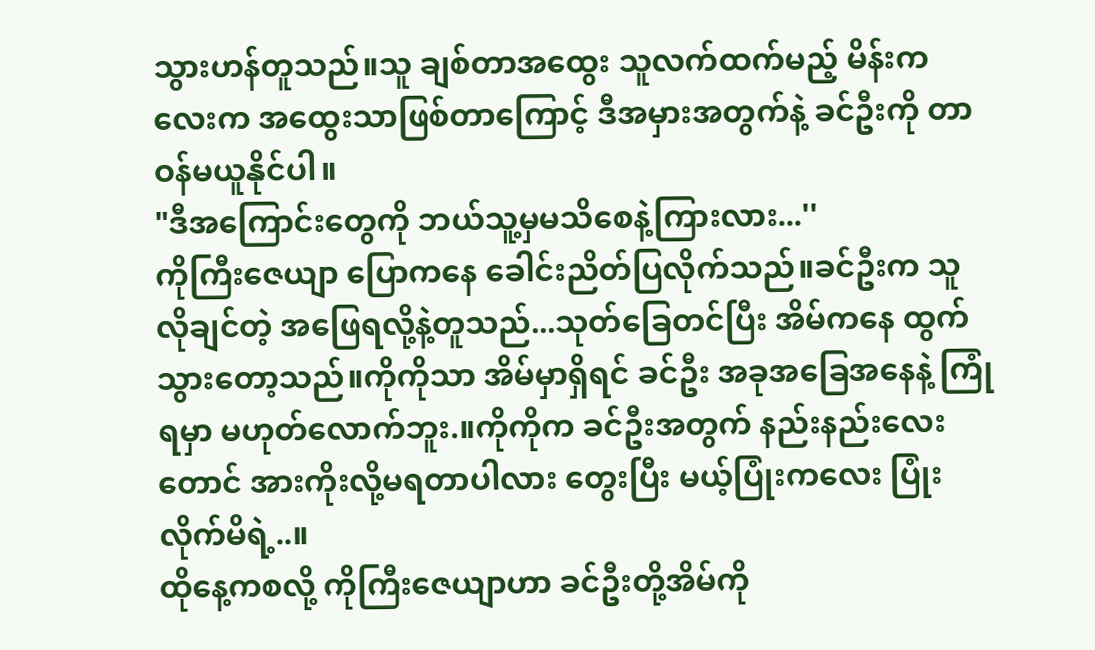သွားဟန်တူသည်။သူ ချစ်တာအထွေး သူလက်ထက်မည့် မိန်းကလေးက အထွေးသာဖြစ်တာကြောင့် ဒီအမှားအတွက်နဲ့ ခင်ဦးကို တာဝန်မယူနိုင်ပါ။
"ဒီအကြောင်းတွေကို ဘယ်သူ့မှမသိစေနဲ့ကြားလား...''
ကိုကြီးဇေယျာ ပြောကနေ ခေါင်းညိတ်ပြလိုက်သည်။ခင်ဦးက သူလိုချင်တဲ့ အဖြေရလို့နဲ့တူသည်...သုတ်ခြေတင်ပြီး အိမ်ကနေ ထွက်သွားတော့သည်။ကိုကိုသာ အိမ်မှာရှိရင် ခင်ဦး အခုအခြေအနေနဲ့ ကြုံရမှာ မဟုတ်လောက်ဘူး.။ကိုကိုက ခင်ဦးအတွက် နည်းနည်းလေးတောင် အားကိုးလို့မရတာပါလား တွေးပြီး မယ့်ပြုံးကလေး ပြုံးလိုက်မိရဲ့..။
ထိုနေ့ကစလို့ ကိုကြီးဇေယျာဟာ ခင်ဦးတို့အိမ်ကို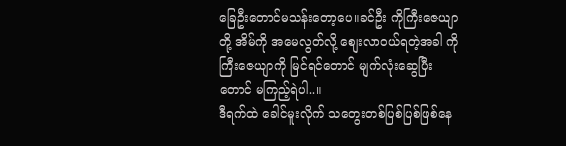ခြေဦးတောင်မသန်းတော့ပေ။ခင်ဦး ကိုကြီးဇေယျာတို့ အိမ်ကို အမေလွတ်လို့ စျေးလာဝယ်ရတဲ့အခါ ကိုကြီးဇေယျာကို မြင်ရင်တောင် မျက်လုံးဆွေပြီးတောင် မကြည့်ရဲပါ..။
ဒီရက်ထဲ ခေါင်မူးလိုက် သတွေးတစ်ပြစ်ပြစ်ဖြစ်နေ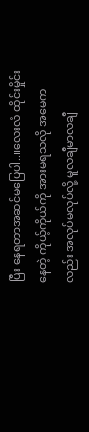ပြီး နေရတာအဆင်မပြေပါ..။လေးလံ ထိုင်းမှိုင်းနေတဲ့ ကိုယ့်ကိုယ်ကို အားမရသလို အမေကလည်း အလုပ်မလုပ်လို့ မူလချီမာလချီ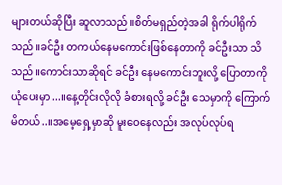များတယ်ဆိုပြီး ဆူလာသည်။စိတ်မရှည်တဲ့အခါ ရိုက်ပါရိုက်သည်။ခင်ဦး တကယ်နေမကောင်းဖြစ်နေတာကို ခင်ဦးသာ သိသည်။ကောင်းသာဆိုရင် ခင်ဦး နေမကောင်းဘူးလို့ ပြောတာကို ယုံပေးမှာ...။နေ့တိုင်းလိုလို ခံစားရလို့ ခင်ဦး သေမှာကို ကြောက်မိတယ်..။အမေ့ရှေ့မှာဆို မူးဝေနေလည်း အလုပ်လုပ်ရ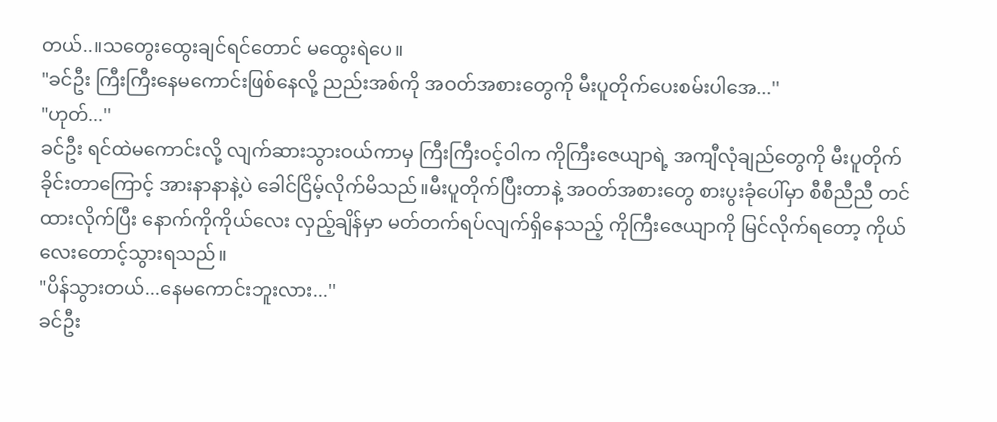တယ်..။သတွေးထွေးချင်ရင်တောင် မထွေးရဲပေ။
"ခင်ဦး ကြီးကြီးနေမကောင်းဖြစ်နေလို့ ညည်းအစ်ကို အဝတ်အစားတွေကို မီးပူတိုက်ပေးစမ်းပါအေ...''
"ဟုတ်...''
ခင်ဦး ရင်ထဲမကောင်းလို့ လျက်ဆားသွားဝယ်ကာမှ ကြီးကြီးဝင့်ဝါက ကိုကြီးဇေယျာရဲ့ အကျီလုံချည်တွေကို မီးပူတိုက်ခိုင်းတာကြောင့် အားနာနာနဲ့ပဲ ခေါင်ငြိမ့်လိုက်မိသည်။မီးပူတိုက်ပြီးတာနဲ့ အဝတ်အစားတွေ စားပွးခုံပေါ်မှာ စီစီညီညီ တင်ထားလိုက်ပြီး နောက်ကိုကိုယ်လေး လှည့်ချိန်မှာ မတ်တက်ရပ်လျက်ရှိနေသည့် ကိုကြီးဇေယျာကို မြင်လိုက်ရတော့ ကိုယ်လေးတောင့်သွားရသည်။
"ပိန်သွားတယ်...နေမကောင်းဘူးလား...''
ခင်ဦး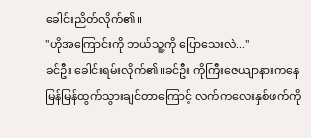ခေါင်းညိတ်လိုက်၏။
"ဟိုအကြောင်းကို ဘယ်သူ့ကို ပြောသေးလဲ...''
ခင်ဦး ခေါင်းရမ်းလိုက်၏။ခင်ဦး ကိုကြီးဇေယျာနားကနေ မြန်မြန်ထွက်သွားချင်တာကြောင့် လက်ကလေးနှစ်ဖက်ကို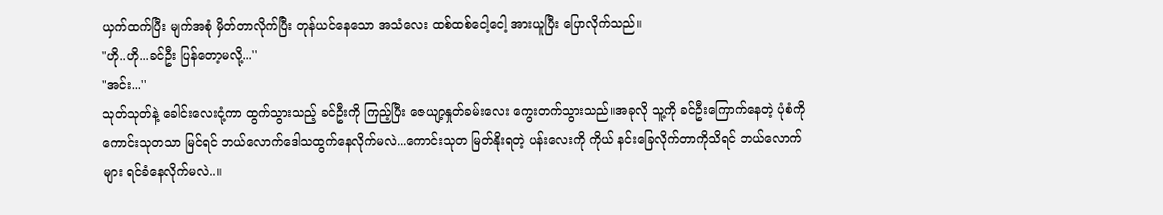ယှက်ထက်ပြီး မျက်အစုံ မှိတ်တာလိုက်ပြီး တုန်ယင်နေသော အသံလေး ထစ်ထစ်ငေါ့ငေါ့ အားယူပြီး ပြောလိုက်သည်။
"ဟို..ဟို...ခင်ဦး ပြန်တော့မလို့...''
"အင်း...''
သုတ်သုတ်နဲ့ ခေါင်းလေးငုံ့ကာ ထွက်သွားသည့် ခင်ဦးကို ကြည့်ပြီး ဇေယျာ့နှုတ်ခမ်းလေး ကွေးတက်သွားသည်။အခုလို သူ့ကို ခင်ဦးကြောက်နေတဲ့ ပုံစံကို ကောင်းသုတသာ မြင်ရင် ဘယ်လောက်ဒေါသထွက်နေလိုက်မလဲ...ကောင်းသုတ မြတ်နိုးရတဲ့ ပန်းလေးကို ကိုယ် နင်းခြေလိုက်တာကိုသိရင် ဘယ်လောက်များ ရင်ခံနေလိုက်မလဲ..။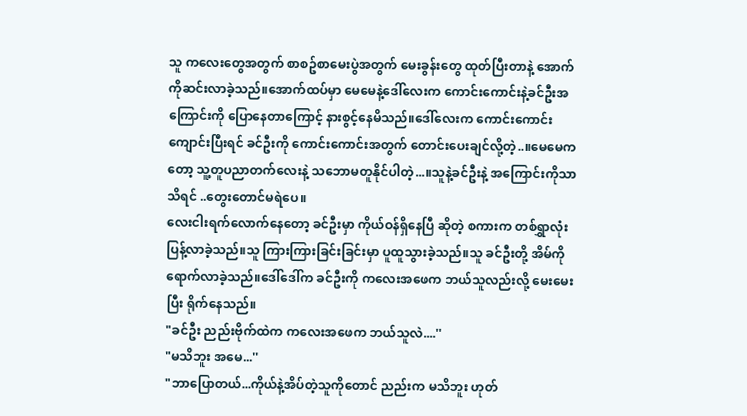သူ ကလေးတွေအတွက် စာစဥ်စာမေးပွဲအတွက် မေးခွန်းတွေ ထုတ်ပြီးတာနဲ့ အောက်ကိုဆင်းလာခဲ့သည်။အောက်ထပ်မှာ မေမေနဲ့ဒေါ်လေးက ကောင်းကောင်းနဲ့ခင်ဦးအကြောင်းကို ပြောနေတာကြောင့် နားစွင့်နေမိသည်။ဒေါ်လေးက ကောင်းကောင်းကျောင်းပြီးရင် ခင်ဦးကို ကောင်းကောင်းအတွက် တောင်းပေးချင်လို့တဲ့..။မေမေကတော့ သူ့တူပညာတက်လေးနဲ့ သဘောမတူနိုင်ပါတဲ့...။သူနဲ့ခင်ဦးနဲ့ အကြောင်းကိုသာ သိရင် ..တွေးတောင်မရဲပေ။
လေးငါးရက်လောက်နေတော့ ခင်ဦးမှာ ကိုယ်ဝန်ရှိနေပြီ ဆိုတဲ့ စကားက တစ်ရွှာလုံး ပြန့်လာခဲ့သည်။သူ ကြားကြားခြင်းခြင်းမှာ ပူထူသွားခဲ့သည်။သူ ခင်ဦးတို့ အိမ်ကို ရောက်လာခဲ့သည်။ဒေါ်ဒေါ်က ခင်ဦးကို ကလေးအဖေက ဘယ်သူလည်းလို့ မေးမေးပြီး ရိုက်နေသည်။
"ခင်ဦး ညည်းဗိုက်ထဲက ကလေးအဖေက ဘယ်သူလဲ....''
"မသိဘူး အမေ...''
"ဘာပြောတယ်...ကိုယ်နဲ့အိပ်တဲ့သူကိုတောင် ညည်းက မသိဘူး ဟုတ်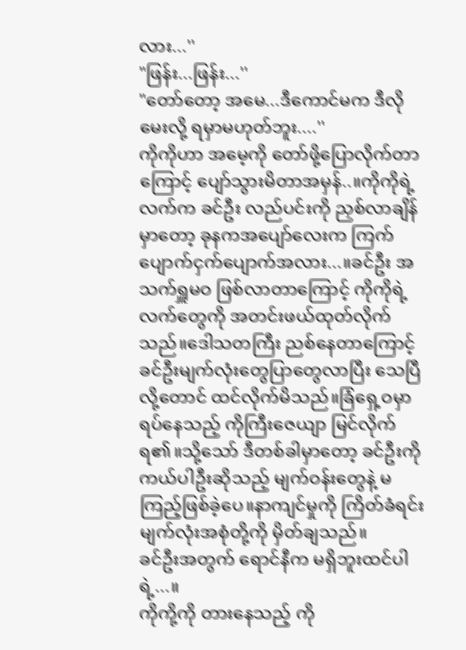လား...''
"ဖြန်း...ဖြန်း...''
"တော်တော့ အမေ...ဒီကောင်မက ဒီလိုမေးလို့ ရမှာမဟုတ်ဘူး....''
ကိုကိုဟာ အမေ့ကို တော်ဖို့ပြောလိုက်တာကြောင့် ပျော်သွားမိတာအမှန်..။ကိုကိုရဲ့ လက်က ခင်ဦး လည်ပင်းကို ညှစ်လာချိန်မှာတော့ ခုနကအပျော်လေးက ကြက်ပျောက်ငှက်ပျောက်အလား...။ခင်ဦး အသက်ရှူမဝ ဖြစ်လာတာကြောင့် ကိုကိုရဲ့ လက်တွေကို အတင်းဖယ်ထုတ်လိုက်သည်။ဒေါသတကြီး ညစ်နေတာကြောင့် ခင်ဦးမျက်လုံးတွေပြာတွေလာပြီး သေပြီလို့တောင် ထင်လိုက်မိသည်။ခြံရှေ့ဝမှာ ရပ်နေသည့် ကိုကြီးဇေယျာ မြင်လိုက်ရ၏။သို့သော် ဒီတစ်ခါမှာတော့ ခင်ဦးကို ကယ်ပါဦးဆိုသည့် မျက်ဝန်းတွေနဲ့ မကြည့်ဖြစ်ခဲ့ပေ။နာကျင်မှုကို ကြိတ်ခံရင်း မျက်လုံးအစုံတို့ကို မှိတ်ချသည်။
ခင်ဦးအတွက် ရောင်နီက မရှိဘူးထင်ပါရဲ့...။
ကိုကို့ကို တားနေသည့် ကို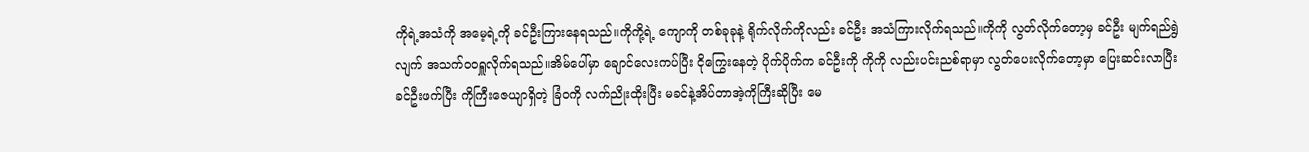ကိုရဲ့အသံကို အမေ့ရဲ့ကို ခင်ဦးကြားနေရသည်။ကိုကို့ရဲ့ ကျောကို တစ်ခုခုနဲ့ ရိုက်လိုက်ကိုလည်း ခင်ဦး အသံကြားလိုက်ရသည်။ကိုကို လွတ်လိုက်တော့မှ ခင်ဦး မျက်ရည်ရွဲလျက် အသက်ဝဝရှူလိုက်ရသည်။အိမ်ပေါ်မှာ ချောင်လေးကပ်ပြီး ငိုကြွေးနေတဲ့ ပိုက်ပိုက်က ခင်ဦးကို ကိုကို လည်းပင်းညစ်ရာမှာ လွတ်ပေးလိုက်တော့မှာ ပြေးဆင်းလာပြီး ခင်ဦးဖက်ပြီး ကိုကြီးဇေယျာရှိတဲ့ ခြံဝကို လက်ညိုးထိုးပြီး မခင်နဲ့အိပ်တာအဲ့ကိုကြီးဆိုပြီး မေ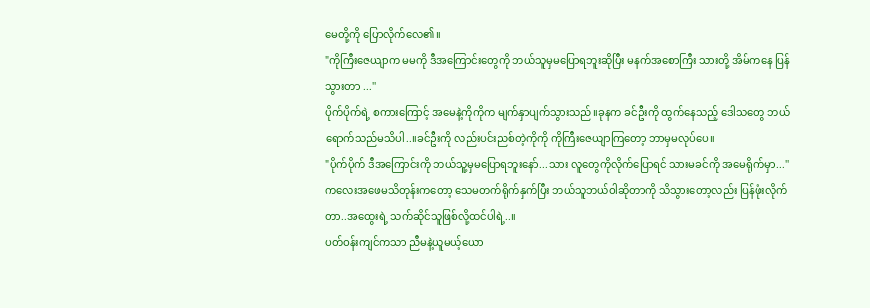မေတို့ကို ပြောလိုက်လေ၏။
"ကိုကြီးဇေယျာက မမကို ဒီအကြောင်းတွေကို ဘယ်သူမှမပြောရဘူးဆိုပြီး မနက်အစောကြီး သားတို့ အိမ်ကနေ ပြန်သွားတာ ...''
ပိုက်ပိုက်ရဲ့ စကားကြောင့် အမေနဲ့ကိုကိုက မျက်နှာပျက်သွားသည်။ခုနက ခင်ဦးကို ထွက်နေသည့် ဒေါသတွေ ဘယ်ရောက်သည်မသိပါ..။ခင်ဦးကို လည်းပင်းညစ်တဲ့ကိုကို ကိုကြီးဇေယျာကြတော့ ဘာမှမလုပ်ပေ။
"ပိုက်ပိုက် ဒီအကြောင်းကို ဘယ်သူ့မှမပြောရဘူးနော်...သား လူတွေကိုလိုက်ပြောရင် သားမခင်ကို အမေရိုက်မှာ...''
ကလေးအဖေမသိတုန်းကတော့ သေမတက်ရိုက်နှက်ပြီး ဘယ်သူဘယ်ဝါဆိုတာကို သိသွားတော့လည်း ပြန်ဖုံးလိုက်တာ..အထွေးရဲ့ သက်ဆိုင်သူဖြစ်လို့ထင်ပါရဲ့..။
ပတ်ဝန်းကျင်ကသာ ညီမနဲ့ယူမယ့်ယော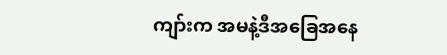ကျာ်းက အမနဲ့ဒီအခြေအနေ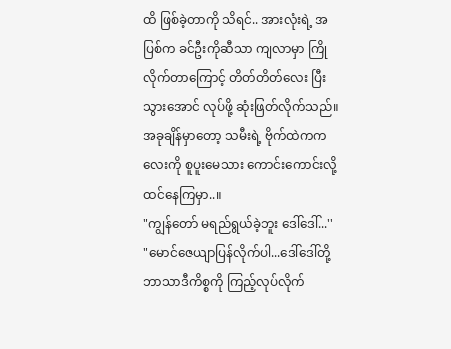ထိ ဖြစ်ခဲ့တာကို သိရင်.. အားလုံးရဲ့ အပြစ်က ခင်ဦးကိုဆီသာ ကျလာမှာ ကြိုလိုက်တာကြောင့် တိတ်တိတ်လေး ပြီးသွားအောင် လုပ်ဖို့ ဆုံးဖြတ်လိုက်သည်။အခုချိန်မှာတော့ သမီးရဲ့ ဗိုက်ထဲကကလေးကို စူပူးမေသား ကောင်းကောင်းလို့ ထင်နေကြမှာ..။
"ကျွန်တော် မရည်ရွယ်ခဲ့ဘူး ဒေါ်ဒေါ်...''
"မောင်ဇေယျာပြန်လိုက်ပါ...ဒေါ်ဒေါ်တို့ ဘာသာဒီကိစ္စကို ကြည့်လုပ်လိုက်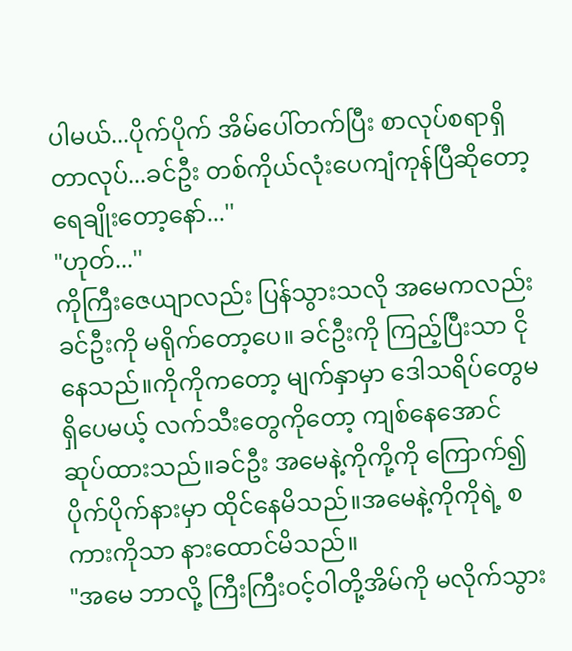ပါမယ်...ပိုက်ပိုက် အိမ်ပေါ်တက်ပြီး စာလုပ်စရာရှိတာလုပ်...ခင်ဦး တစ်ကိုယ်လုံးပေကျံကုန်ပြီဆိုတော့ ရေချိုးတော့နော်...''
"ဟုတ်...''
ကိုကြီးဇေယျာလည်း ပြန်သွားသလို အမေကလည်း ခင်ဦးကို မရိုက်တော့ပေ။ ခင်ဦးကို ကြည့်ပြီးသာ ငိုနေသည်။ကိုကိုကတော့ မျက်နှာမှာ ဒေါသရိပ်တွေမရှိပေမယ့် လက်သီးတွေကိုတော့ ကျစ်နေအောင် ဆုပ်ထားသည်။ခင်ဦး အမေနဲ့ကိုကို့ကို ကြောက်၍ ပိုက်ပိုက်နားမှာ ထိုင်နေမိသည်။အမေနဲ့ကိုကိုရဲ့ စကားကိုသာ နားထောင်မိသည်။
"အမေ ဘာလို့ ကြီးကြီးဝင့်ဝါတို့အိမ်ကို မလိုက်သွား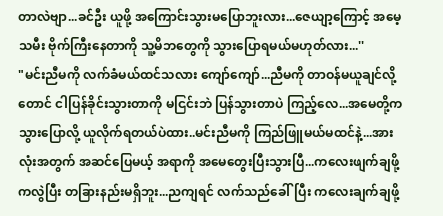တာလဲဗျာ...ခင်ဦး ယူဖို့ အကြောင်းသွားမပြောဘူးလား...ဇေယျာ့ကြောင့် အမေ့သမီး ဗိုက်ကြီးနေတာကို သူ့မိဘတွေကို သွားပြောရမယ်မဟုတ်လား...''
"မင်းညီမကို လက်ခံမယ်ထင်သလား ကျော်ကျော်...ညီမကို တာဝန်မယူချင်လို့တောင် ငါပြန်ခိုင်းသွားတာကို မငြင်းဘဲ ပြန်သွားတာပဲ ကြည့်လေ...အမေတို့က သွားပြောလို့ ယူလိုက်ရတယ်ပဲထား..မင်းညီမကို ကြည်ဖြူမယ်မထင်နဲ့...အားလုံးအတွက် အဆင်ပြေမယ့် အရာကို အမေတွေးပြီးသွားပြီ...ကလေးဖျက်ချဖို့ကလွဲပြီး တခြားနည်းမရှိဘူး...ညကျရင် လက်သည်ခေါ်ပြီး ကလေးချက်ချဖို့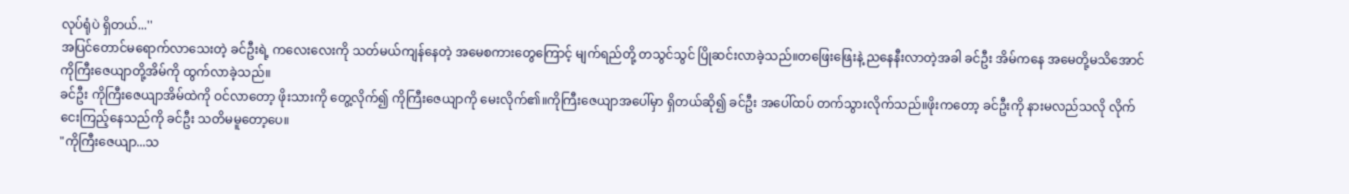လုပ်ရုံပဲ ရှိတယ်...''
အပြင်တောင်မရောက်လာသေးတဲ့ ခင်ဦးရဲ့ ကလေးလေးကို သတ်မယ်ကျန်နေတဲ့ အမေစကားတွေကြောင့် မျက်ရည်တို့ တသွင်သွင် ပြိုဆင်းလာခဲ့သည်။တဖြေးဖြေးနဲ့ ညနေနီးလာတဲ့အခါ ခင်ဦး အိမ်ကနေ အမေတို့မသိအောင် ကိုကြီးဇေယျာတို့အိမ်ကို ထွက်လာခဲ့သည်။
ခင်ဦး ကိုကြီးဇေယျာအိမ်ထဲကို ဝင်လာတော့ ဖိုးသားကို တွေ့လိုက်၍ ကိုကြီးဇေယျာကို မေးလိုက်၏။ကိုကြီးဇေယျာအပေါ်မှာ ရှိတယ်ဆို၍ ခင်ဦး အပေါ်ထပ် တက်သွားလိုက်သည်။ဖိုးကတော့ ခင်ဦးကို နားမလည်သလို လိုက်ငေးကြည့်နေသည်ကို ခင်ဦး သတိမမူတော့ပေ။
"ကိုကြီးဇေယျာ...သ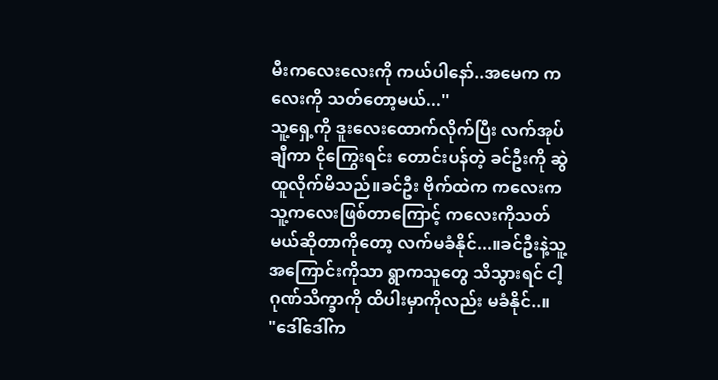မီးကလေးလေးကို ကယ်ပါနော်..အမေက ကလေးကို သတ်တော့မယ်...''
သူ့ရှေ့ကို ဒူးလေးထောက်လိုက်ပြီး လက်အုပ်ချီကာ ငိုကြွေးရင်း တောင်းပန်တဲ့ ခင်ဦးကို ဆွဲထူလိုက်မိသည်။ခင်ဦး ဗိုက်ထဲက ကလေးကသူ့ကလေးဖြစ်တာကြောင့် ကလေးကိုသတ်မယ်ဆိုတာကိုတော့ လက်မခံနိုင်...။ခင်ဦးနဲ့သူ့အကြောင်းကိုသာ ရွာကသူတွေ သိသွားရင် ငါ့ဂုဏ်သိက္ခာကို ထိပါးမှာကိုလည်း မခံနိုင်..။
"ဒေါ်ဒေါ်က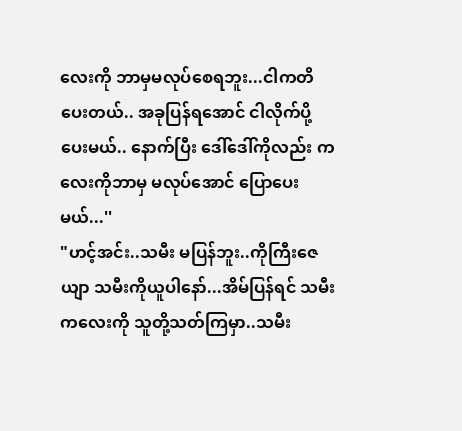လေးကို ဘာမှမလုပ်စေရဘူး...ငါကတိပေးတယ်.. အခုပြန်ရအောင် ငါလိုက်ပို့ပေးမယ်.. နောက်ပြီး ဒေါ်ဒေါ်ကိုလည်း ကလေးကိုဘာမှ မလုပ်အောင် ပြောပေးမယ်...''
"ဟင့်အင်း..သမီး မပြန်ဘူး..ကိုကြီးဇေယျာ သမီးကိုယူပါနော်...အိမ်ပြန်ရင် သမီးကလေးကို သူတို့သတ်ကြမှာ..သမီး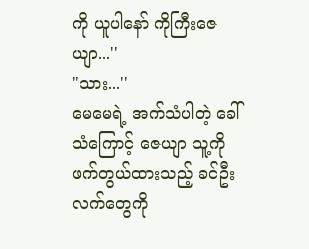ကို ယူပါနော် ကိုကြီးဇေယျာ...''
"သား...''
မေမေရဲ့ အက်သံပါတဲ့ ခေါ်သံကြောင့် ဇေယျာ သူ့ကို ဖက်တွယ်ထားသည့် ခင်ဦးလက်တွေကို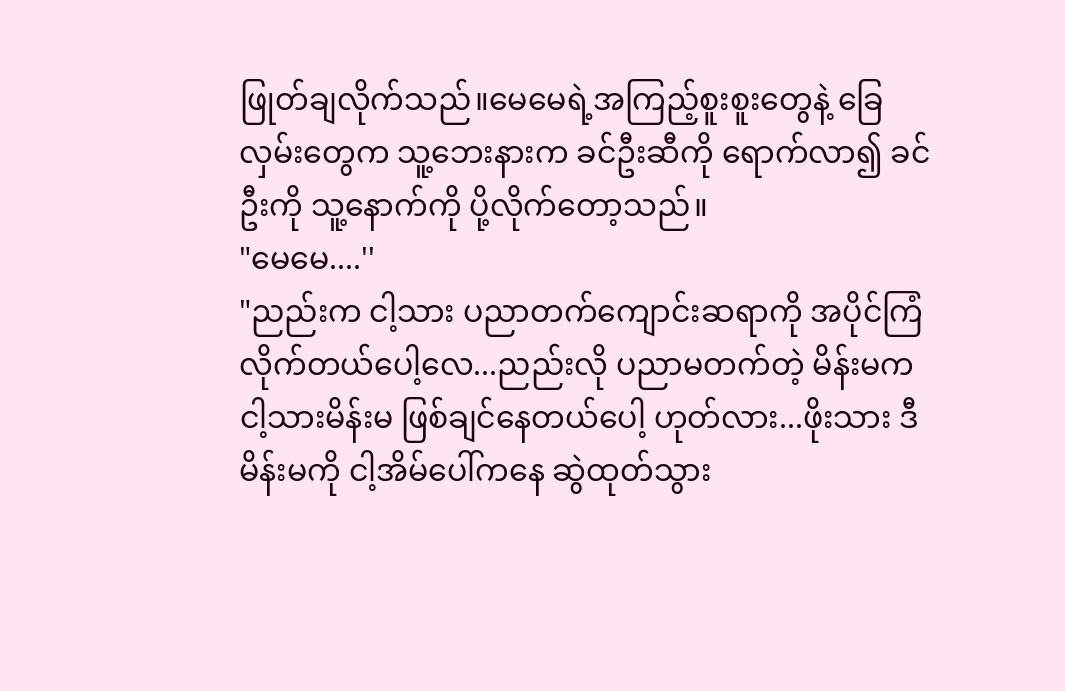ဖြုတ်ချလိုက်သည်။မေမေရဲ့အကြည့်စူးစူးတွေနဲ့ ခြေလှမ်းတွေက သူ့ဘေးနားက ခင်ဦးဆီကို ရောက်လာ၍ ခင်ဦးကို သူ့နောက်ကို ပို့လိုက်တော့သည်။
"မေမေ....''
"ညည်းက ငါ့သား ပညာတက်ကျောင်းဆရာကို အပိုင်ကြံလိုက်တယ်ပေါ့လေ...ညည်းလို ပညာမတက်တဲ့ မိန်းမက ငါ့သားမိန်းမ ဖြစ်ချင်နေတယ်ပေါ့ ဟုတ်လား...ဖိုးသား ဒီမိန်းမကို ငါ့အိမ်ပေါ်ကနေ ဆွဲထုတ်သွား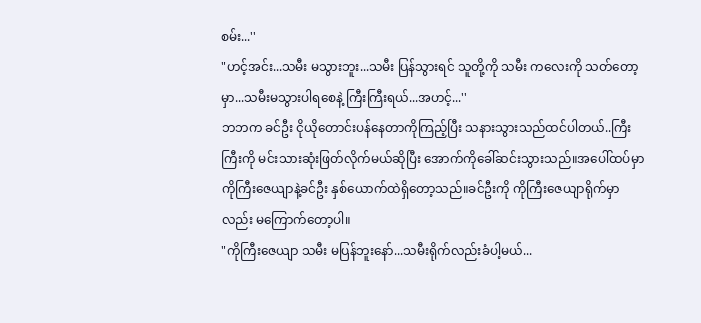စမ်း...''
"ဟင့်အင်း...သမီး မသွားဘူး...သမီး ပြန်သွားရင် သူတို့ကို သမီး ကလေးကို သတ်တော့မှာ...သမီးမသွားပါရစေနဲ့ ကြီးကြီးရယ်...အဟင့်...''
ဘဘက ခင်ဦး ငိုယိုတောင်းပန်နေတာကိုကြည့်ပြီး သနားသွားသည်ထင်ပါတယ်..ကြီးကြီးကို မင်းသားဆုံးဖြတ်လိုက်မယ်ဆိုပြီး အောက်ကိုခေါ်ဆင်းသွားသည်။အပေါ်ထပ်မှာ ကိုကြီးဇေယျာနဲ့ခင်ဦး နှစ်ယောက်ထဲရှိတော့သည်။ခင်ဦးကို ကိုကြီးဇေယျာရိုက်မှာလည်း မကြောက်တော့ပါ။
"ကိုကြီးဇေယျာ သမီး မပြန်ဘူးနော်...သမီးရိုက်လည်းခံပါ့မယ်...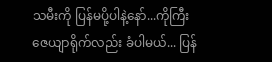သမီးကို ပြန်မပို့ပါနဲ့နော်...ကိုကြီးဇေယျာရိုက်လည်း ခံပါမယ်... ပြန်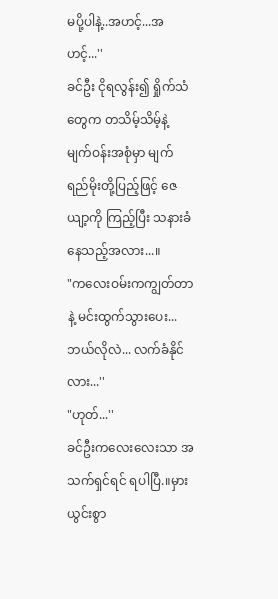မပို့ပါနဲ့..အဟင့်...အဟင့်...''
ခင်ဦး ငိုရလွန်း၍ ရှိုက်သံတွေက တသိမ့်သိမ့်နဲ့ မျက်ဝန်းအစုံမှာ မျက်ရည်မိုးတို့ပြည့်ဖြင့် ဇေယျာ့ကို ကြည့်ပြီး သနားခံနေသည့်အလား...။
"ကလေးဝမ်းကကျွတ်တာနဲ့ မင်းထွက်သွားပေး...ဘယ်လိုလဲ... လက်ခံနိုင်လား...''
"ဟုတ်...''
ခင်ဦးကလေးလေးသာ အသက်ရှင်ရင် ရပါပြီ.။မှားယွင်းစွာ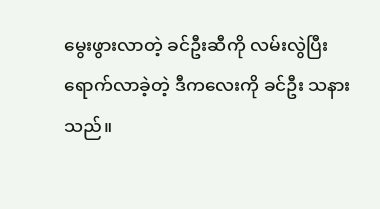မွေးဖွားလာတဲ့ ခင်ဦးဆီကို လမ်းလွဲပြီး ရောက်လာခဲ့တဲ့ ဒီကလေးကို ခင်ဦး သနားသည်။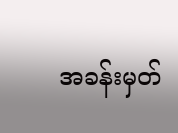အခန်းမှတ်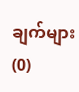ချက်များ (0)